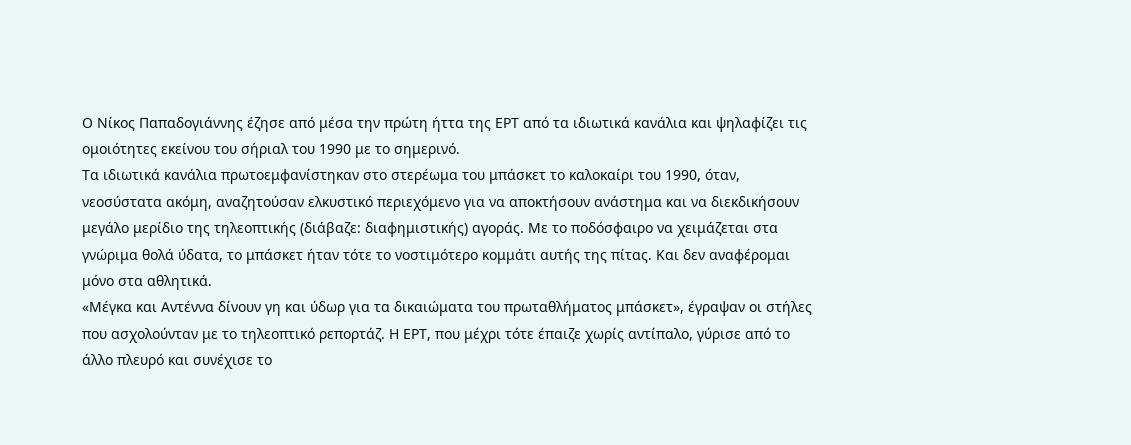Ο Νίκος Παπαδογιάννης έζησε από μέσα την πρώτη ήττα της ΕΡΤ από τα ιδιωτικά κανάλια και ψηλαφίζει τις ομοιότητες εκείνου του σήριαλ του 1990 με το σημερινό.
Τα ιδιωτικά κανάλια πρωτοεμφανίστηκαν στο στερέωμα του μπάσκετ το καλοκαίρι του 1990, όταν, νεοσύστατα ακόμη, αναζητούσαν ελκυστικό περιεχόμενο για να αποκτήσουν ανάστημα και να διεκδικήσουν μεγάλο μερίδιο της τηλεοπτικής (διάβαζε: διαφημιστικής) αγοράς. Με το ποδόσφαιρο να χειμάζεται στα γνώριμα θολά ύδατα, το μπάσκετ ήταν τότε το νοστιμότερο κομμάτι αυτής της πίτας. Και δεν αναφέρομαι μόνο στα αθλητικά.
«Μέγκα και Αντέννα δίνουν γη και ύδωρ για τα δικαιώματα του πρωταθλήματος μπάσκετ», έγραψαν οι στήλες που ασχολούνταν με το τηλεοπτικό ρεπορτάζ. Η ΕΡΤ, που μέχρι τότε έπαιζε χωρίς αντίπαλο, γύρισε από το άλλο πλευρό και συνέχισε το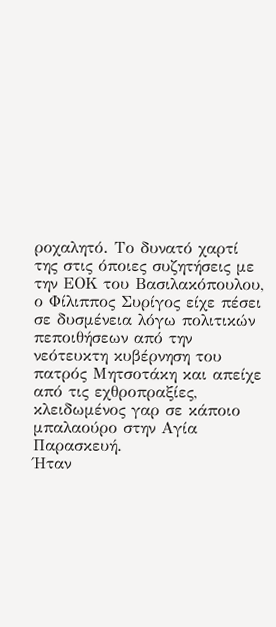ροχαλητό. Το δυνατό χαρτί της στις όποιες συζητήσεις με την ΕΟΚ του Βασιλακόπουλου, ο Φίλιππος Συρίγος είχε πέσει σε δυσμένεια λόγω πολιτικών πεποιθήσεων από την νεότευκτη κυβέρνηση του πατρός Μητσοτάκη και απείχε από τις εχθροπραξίες, κλειδωμένος γαρ σε κάποιο μπαλαούρο στην Αγία Παρασκευή.
Ήταν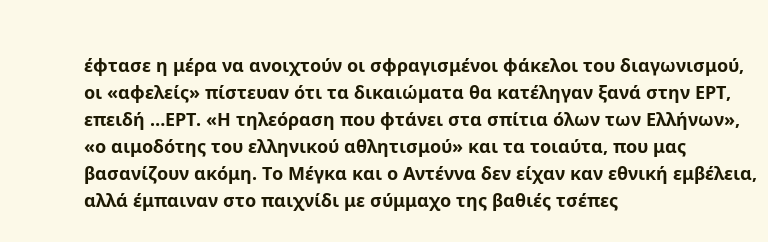έφτασε η μέρα να ανοιχτούν οι σφραγισμένοι φάκελοι του διαγωνισμού, οι «αφελείς» πίστευαν ότι τα δικαιώματα θα κατέληγαν ξανά στην ΕΡΤ, επειδή …ΕΡΤ. «Η τηλεόραση που φτάνει στα σπίτια όλων των Ελλήνων», «ο αιμοδότης του ελληνικού αθλητισμού» και τα τοιαύτα, που μας βασανίζουν ακόμη. Το Μέγκα και ο Αντέννα δεν είχαν καν εθνική εμβέλεια, αλλά έμπαιναν στο παιχνίδι με σύμμαχο της βαθιές τσέπες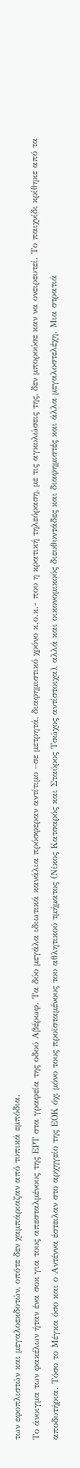των εφοπλιστών και μεγαλοεκδοτών, οπότε δεν χαμπάριαζαν από τυπικά εμπόδια.
Το άνοιγμα των φακέλων ήταν ένα σοκ για τους απεσταλμένους της ΕΡΤ στα γραφεία της οδού Αβέρωφ. Τα δύο μεγάλα ιδιωτικά κανάλια πρόσφεραν αντίτιμο –σε μετρητά, διαφημιστικό χρόνο κ.ο.κ.- που η κρατική τηλεόραση, με τις αγκυλώσεις της, δεν μπορούσε καν να ονειρευτεί. Το παιχνίδι κρίθηκε από τα αποδυτήρια. Τόσο το Μέγκα όσο και ο Αντέννα έστειλαν στο αρχηγείο της ΕΟΚ όχι μόνο τους προϊσταμένους του αθλητικού τμήματος (Νίκος Κατσαρός και Σταύρος Τσώχος αντίστοιχα), αλλά και οικονομικούς διευθυντάδες και διαφημιστές και άλλα μεγαλοστελέχη. Μια στρατιά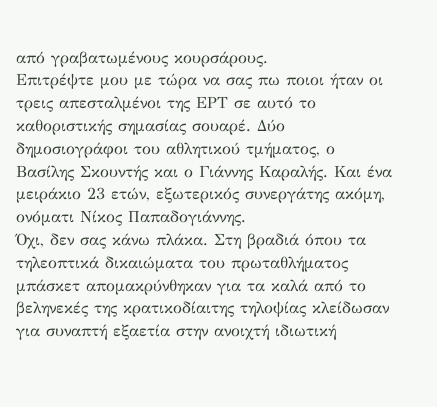από γραβατωμένους κουρσάρους.
Επιτρέψτε μου με τώρα να σας πω ποιοι ήταν οι τρεις απεσταλμένοι της ΕΡΤ σε αυτό το καθοριστικής σημασίας σουαρέ. Δύο δημοσιογράφοι του αθλητικού τμήματος, ο Βασίλης Σκουντής και ο Γιάννης Καραλής. Και ένα μειράκιο 23 ετών, εξωτερικός συνεργάτης ακόμη, ονόματι Νίκος Παπαδογιάννης.
Όχι, δεν σας κάνω πλάκα. Στη βραδιά όπου τα τηλεοπτικά δικαιώματα του πρωταθλήματος μπάσκετ απομακρύνθηκαν για τα καλά από το βεληνεκές της κρατικοδίαιτης τηλοψίας κλείδωσαν για συναπτή εξαετία στην ανοιχτή ιδιωτική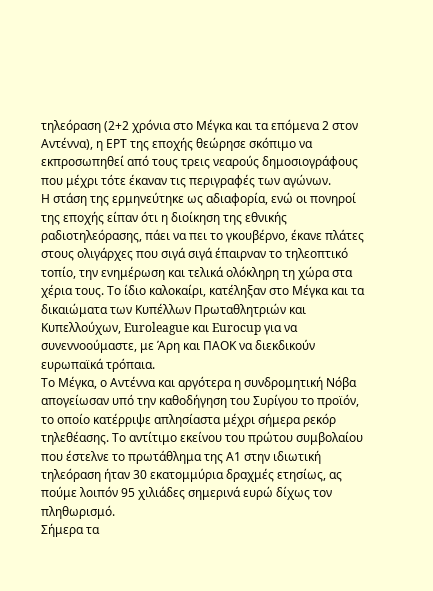τηλεόραση (2+2 χρόνια στο Μέγκα και τα επόμενα 2 στον Αντέννα), η ΕΡΤ της εποχής θεώρησε σκόπιμο να εκπροσωπηθεί από τους τρεις νεαρούς δημοσιογράφους που μέχρι τότε έκαναν τις περιγραφές των αγώνων.
Η στάση της ερμηνεύτηκε ως αδιαφορία, ενώ οι πονηροί της εποχής είπαν ότι η διοίκηση της εθνικής ραδιοτηλεόρασης, πάει να πει το γκουβέρνο, έκανε πλάτες στους ολιγάρχες που σιγά σιγά έπαιρναν το τηλεοπτικό τοπίο, την ενημέρωση και τελικά ολόκληρη τη χώρα στα χέρια τους. Το ίδιο καλοκαίρι, κατέληξαν στο Μέγκα και τα δικαιώματα των Κυπέλλων Πρωταθλητριών και Κυπελλούχων, Euroleague και Eurocup για να συνεννοούμαστε, με Άρη και ΠΑΟΚ να διεκδικούν ευρωπαϊκά τρόπαια.
Το Μέγκα, ο Αντέννα και αργότερα η συνδρομητική Nόβα απογείωσαν υπό την καθοδήγηση του Συρίγου το προϊόν, το οποίο κατέρριψε απλησίαστα μέχρι σήμερα ρεκόρ τηλεθέασης. Το αντίτιμο εκείνου του πρώτου συμβολαίου που έστελνε το πρωτάθλημα της Α1 στην ιδιωτική τηλεόραση ήταν 30 εκατομμύρια δραχμές ετησίως, ας πούμε λοιπόν 95 χιλιάδες σημερινά ευρώ δίχως τον πληθωρισμό.
Σήμερα τα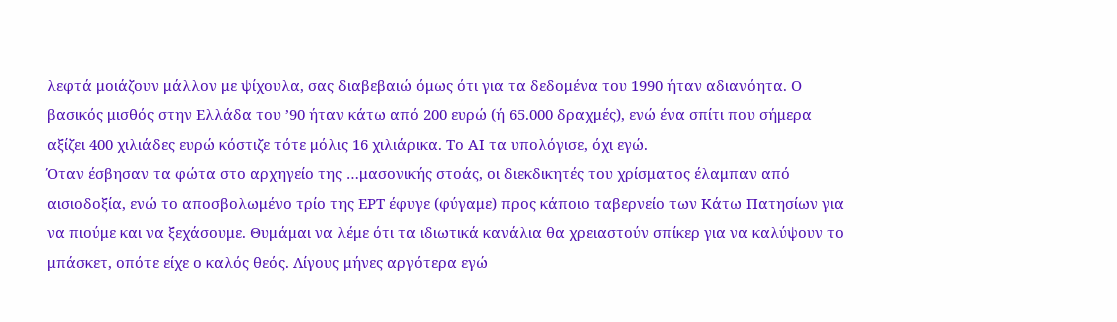λεφτά μοιάζουν μάλλον με ψίχουλα, σας διαβεβαιώ όμως ότι για τα δεδομένα του 1990 ήταν αδιανόητα. Ο βασικός μισθός στην Ελλάδα του ’90 ήταν κάτω από 200 ευρώ (ή 65.000 δραχμές), ενώ ένα σπίτι που σήμερα αξίζει 400 χιλιάδες ευρώ κόστιζε τότε μόλις 16 χιλιάρικα. Το ΑΙ τα υπολόγισε, όχι εγώ.
Όταν έσβησαν τα φώτα στo αρχηγείο της …μασονικής στοάς, οι διεκδικητές του χρίσματος έλαμπαν από αισιοδοξία, ενώ το αποσβολωμένο τρίο της ΕΡΤ έφυγε (φύγαμε) προς κάποιο ταβερνείο των Κάτω Πατησίων για να πιούμε και να ξεχάσουμε. Θυμάμαι να λέμε ότι τα ιδιωτικά κανάλια θα χρειαστούν σπίκερ για να καλύψουν το μπάσκετ, οπότε είχε ο καλός θεός. Λίγους μήνες αργότερα εγώ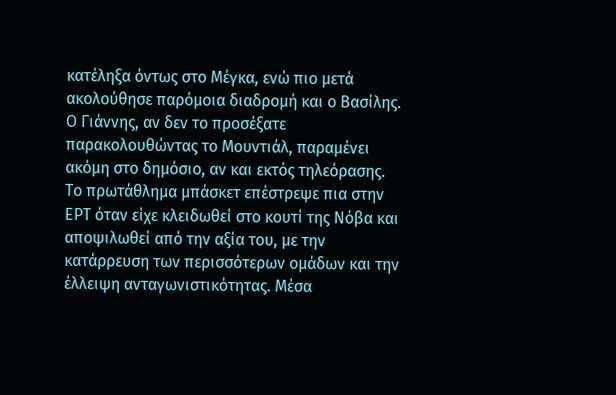κατέληξα όντως στο Μέγκα, ενώ πιο μετά ακολούθησε παρόμοια διαδρομή και ο Βασίλης. Ο Γιάννης, αν δεν το προσέξατε παρακολουθώντας το Μουντιάλ, παραμένει ακόμη στο δημόσιο, αν και εκτός τηλεόρασης.
Το πρωτάθλημα μπάσκετ επέστρεψε πια στην ΕΡΤ όταν είχε κλειδωθεί στο κουτί της Νόβα και αποψιλωθεί από την αξία του, με την κατάρρευση των περισσότερων ομάδων και την έλλειψη ανταγωνιστικότητας. Μέσα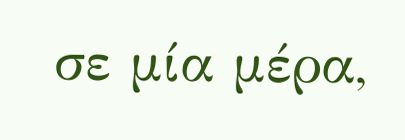σε μία μέρα,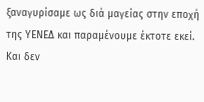ξαναγυρίσαμε ως διά μαγείας στην εποχή της ΥΕΝΕΔ και παραμένουμε έκτοτε εκεί.
Και δεν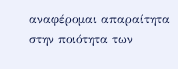αναφέρομαι απαραίτητα στην ποιότητα των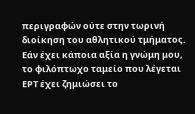περιγραφών ούτε στην τωρινή διοίκηση του αθλητικού τμήματος. Εάν έχει κάποια αξία η γνώμη μου, το φιλόπτωχο ταμείο που λέγεται ΕΡΤ έχει ζημιώσει το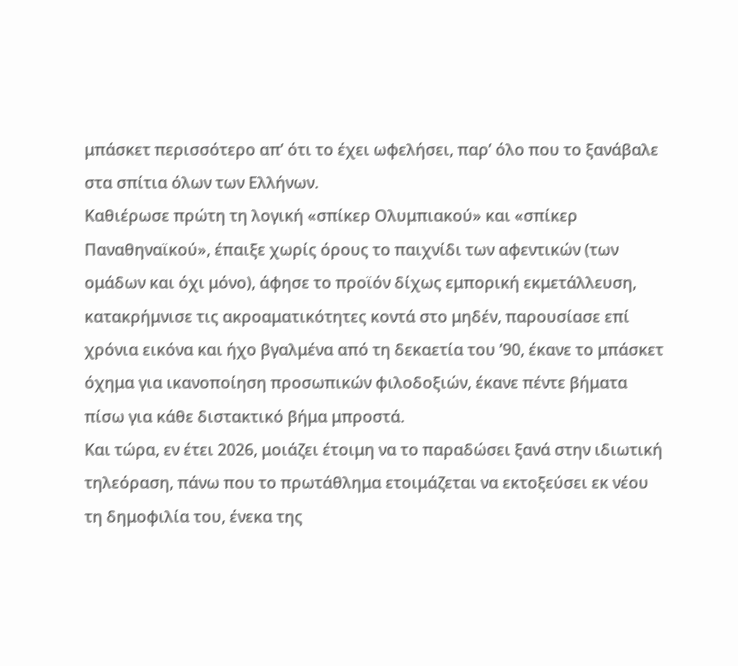μπάσκετ περισσότερο απ’ ότι το έχει ωφελήσει, παρ’ όλο που το ξανάβαλε στα σπίτια όλων των Ελλήνων.
Καθιέρωσε πρώτη τη λογική «σπίκερ Ολυμπιακού» και «σπίκερ Παναθηναϊκού», έπαιξε χωρίς όρους το παιχνίδι των αφεντικών (των ομάδων και όχι μόνο), άφησε το προϊόν δίχως εμπορική εκμετάλλευση, κατακρήμνισε τις ακροαματικότητες κοντά στο μηδέν, παρουσίασε επί χρόνια εικόνα και ήχο βγαλμένα από τη δεκαετία του ’90, έκανε το μπάσκετ όχημα για ικανοποίηση προσωπικών φιλοδοξιών, έκανε πέντε βήματα πίσω για κάθε διστακτικό βήμα μπροστά.
Και τώρα, εν έτει 2026, μοιάζει έτοιμη να το παραδώσει ξανά στην ιδιωτική τηλεόραση, πάνω που το πρωτάθλημα ετοιμάζεται να εκτοξεύσει εκ νέου τη δημοφιλία του, ένεκα της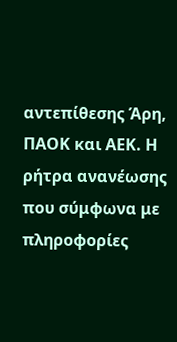αντεπίθεσης Άρη, ΠΑΟΚ και ΑΕΚ. Η ρήτρα ανανέωσης που σύμφωνα με πληροφορίες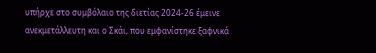υπήρχε στο συμβόλαιο της διετίας 2024-26 έμεινε ανεκμετάλλευτη και ο Σκάι, που εμφανίστηκε ξαφνικά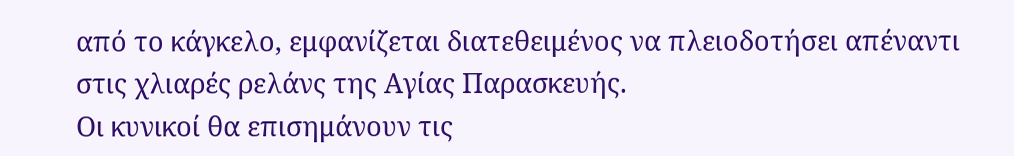από το κάγκελο, εμφανίζεται διατεθειμένος να πλειοδοτήσει απέναντι στις χλιαρές ρελάνς της Αγίας Παρασκευής.
Οι κυνικοί θα επισημάνουν τις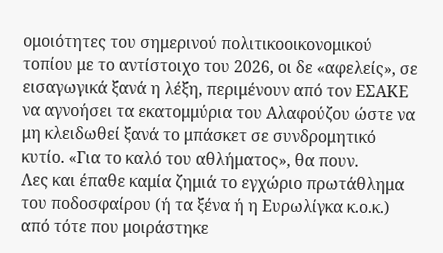ομοιότητες του σημερινού πολιτικοοικονομικού τοπίου με το αντίστοιχο του 2026, οι δε «αφελείς», σε εισαγωγικά ξανά η λέξη, περιμένουν από τον ΕΣΑΚΕ να αγνοήσει τα εκατομμύρια του Αλαφούζου ώστε να μη κλειδωθεί ξανά το μπάσκετ σε συνδρομητικό κυτίο. «Για το καλό του αθλήματος», θα πουν.
Λες και έπαθε καμία ζημιά το εγχώριο πρωτάθλημα του ποδοσφαίρου (ή τα ξένα ή η Ευρωλίγκα κ.ο.κ.) από τότε που μοιράστηκε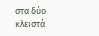στα δύο κλειστά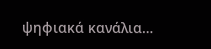ψηφιακά κανάλια…